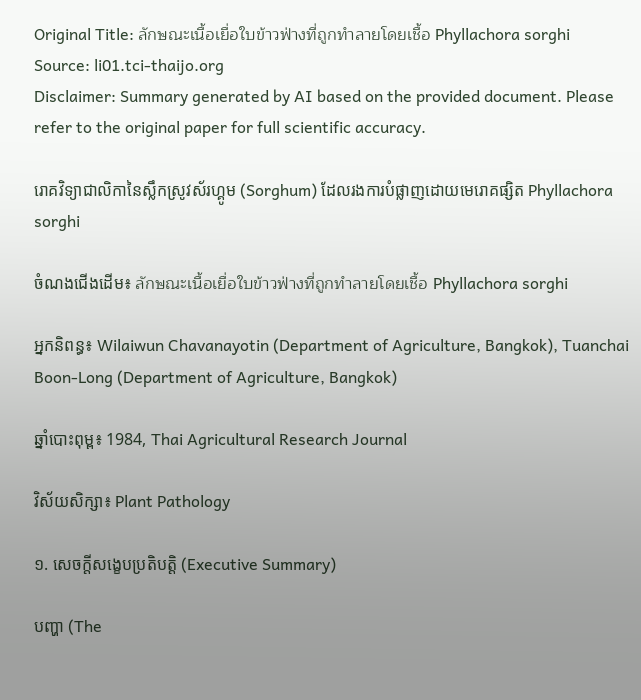Original Title: ลักษณะเนื้อเยื่อใบข้าวฟ่างที่ถูกทำลายโดยเชื้อ Phyllachora sorghi
Source: li01.tci-thaijo.org
Disclaimer: Summary generated by AI based on the provided document. Please refer to the original paper for full scientific accuracy.

រោគវិទ្យាជាលិកានៃស្លឹកស្រូវស័រហ្គូម (Sorghum) ដែលរងការបំផ្លាញដោយមេរោគផ្សិត Phyllachora sorghi

ចំណងជើងដើម៖ ลักษณะเนื้อเยื่อใบข้าวฟ่างที่ถูกทำลายโดยเชื้อ Phyllachora sorghi

អ្នកនិពន្ធ៖ Wilaiwun Chavanayotin (Department of Agriculture, Bangkok), Tuanchai Boon-Long (Department of Agriculture, Bangkok)

ឆ្នាំបោះពុម្ព៖ 1984, Thai Agricultural Research Journal

វិស័យសិក្សា៖ Plant Pathology

១. សេចក្តីសង្ខេបប្រតិបត្តិ (Executive Summary)

បញ្ហា (The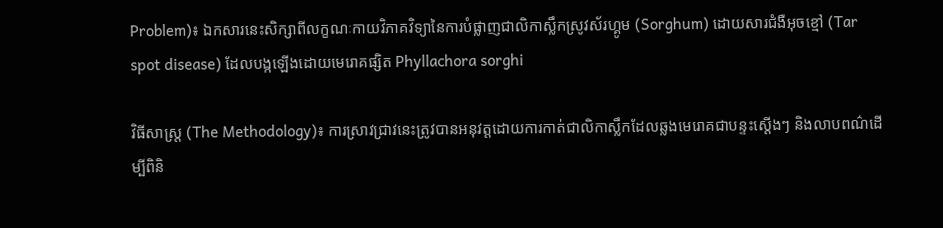Problem)៖ ឯកសារនេះសិក្សាពីលក្ខណៈកាយវិភាគវិទ្យានៃការបំផ្លាញជាលិកាស្លឹកស្រូវស័រហ្គូម (Sorghum) ដោយសារជំងឺអុចខ្មៅ (Tar spot disease) ដែលបង្កឡើងដោយមេរោគផ្សិត Phyllachora sorghi

វិធីសាស្ត្រ (The Methodology)៖ ការស្រាវជ្រាវនេះត្រូវបានអនុវត្តដោយការកាត់ជាលិកាស្លឹកដែលឆ្លងមេរោគជាបន្ទះស្តើងៗ និងលាបពណ៌ដើម្បីពិនិ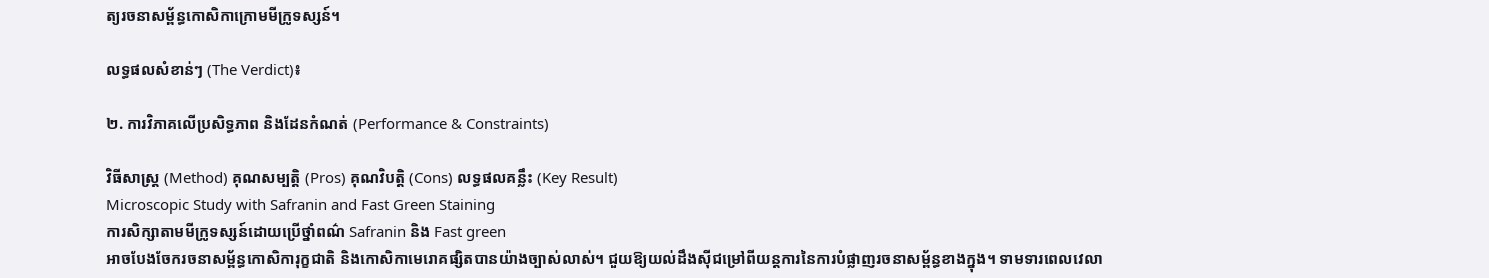ត្យរចនាសម្ព័ន្ធកោសិកាក្រោមមីក្រូទស្សន៍។

លទ្ធផលសំខាន់ៗ (The Verdict)៖

២. ការវិភាគលើប្រសិទ្ធភាព និងដែនកំណត់ (Performance & Constraints)

វិធីសាស្ត្រ (Method) គុណសម្បត្តិ (Pros) គុណវិបត្តិ (Cons) លទ្ធផលគន្លឹះ (Key Result)
Microscopic Study with Safranin and Fast Green Staining
ការសិក្សាតាមមីក្រូទស្សន៍ដោយប្រើថ្នាំពណ៌ Safranin និង Fast green
អាចបែងចែករចនាសម្ព័ន្ធកោសិការុក្ខជាតិ និងកោសិកាមេរោគផ្សិតបានយ៉ាងច្បាស់លាស់។ ជួយឱ្យយល់ដឹងស៊ីជម្រៅពីយន្តការនៃការបំផ្លាញរចនាសម្ព័ន្ធខាងក្នុង។ ទាមទារពេលវេលា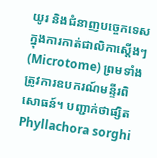យូរ និងជំនាញបច្ចេកទេសក្នុងការកាត់ជាលិកាស្តើងៗ (Microtome) ព្រមទាំងត្រូវការឧបករណ៍មន្ទីរពិសោធន៍។ បញ្ជាក់ថាផ្សិត Phyllachora sorghi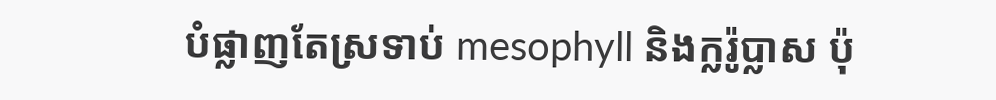បំផ្លាញតែស្រទាប់ mesophyll និងក្លរ៉ូប្លាស ប៉ុ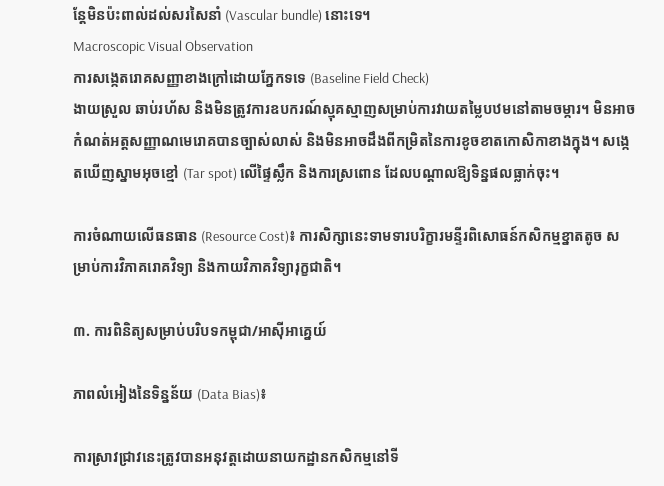ន្តែមិនប៉ះពាល់ដល់សរសៃនាំ (Vascular bundle) នោះទេ។
Macroscopic Visual Observation
ការសង្កេតរោគសញ្ញាខាងក្រៅដោយភ្នែកទទេ (Baseline Field Check)
ងាយស្រួល ឆាប់រហ័ស និងមិនត្រូវការឧបករណ៍ស្មុគស្មាញសម្រាប់ការវាយតម្លៃបឋមនៅតាមចម្ការ។ មិនអាចកំណត់អត្តសញ្ញាណមេរោគបានច្បាស់លាស់ និងមិនអាចដឹងពីកម្រិតនៃការខូចខាតកោសិកាខាងក្នុង។ សង្កេតឃើញស្នាមអុចខ្មៅ (Tar spot) លើផ្ទៃស្លឹក និងការស្រពោន ដែលបណ្តាលឱ្យទិន្នផលធ្លាក់ចុះ។

ការចំណាយលើធនធាន (Resource Cost)៖ ការសិក្សានេះទាមទារបរិក្ខារមន្ទីរពិសោធន៍កសិកម្មខ្នាតតូច សម្រាប់ការវិភាគរោគវិទ្យា និងកាយវិភាគវិទ្យារុក្ខជាតិ។

៣. ការពិនិត្យសម្រាប់បរិបទកម្ពុជា/អាស៊ីអាគ្នេយ៍

ភាពលំអៀងនៃទិន្នន័យ (Data Bias)៖

ការស្រាវជ្រាវនេះត្រូវបានអនុវត្តដោយនាយកដ្ឋានកសិកម្មនៅទី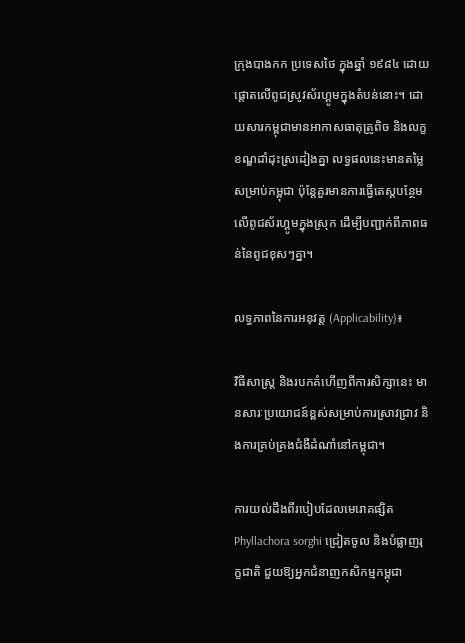ក្រុងបាងកក ប្រទេសថៃ ក្នុងឆ្នាំ ១៩៨៤ ដោយផ្តោតលើពូជស្រូវស័រហ្គូមក្នុងតំបន់នោះ។ ដោយសារកម្ពុជាមានអាកាសធាតុត្រូពិច និងលក្ខខណ្ឌដាំដុះស្រដៀងគ្នា លទ្ធផលនេះមានតម្លៃសម្រាប់កម្ពុជា ប៉ុន្តែគួរមានការធ្វើតេស្តបន្ថែមលើពូជស័រហ្គូមក្នុងស្រុក ដើម្បីបញ្ជាក់ពីភាពធន់នៃពូជខុសៗគ្នា។

លទ្ធភាពនៃការអនុវត្ត (Applicability)៖

វិធីសាស្ត្រ និងរបកគំហើញពីការសិក្សានេះ មានសារៈប្រយោជន៍ខ្ពស់សម្រាប់ការស្រាវជ្រាវ និងការគ្រប់គ្រងជំងឺដំណាំនៅកម្ពុជា។

ការយល់ដឹងពីរបៀបដែលមេរោគផ្សិត Phyllachora sorghi ជ្រៀតចូល និងបំផ្លាញរុក្ខជាតិ ជួយឱ្យអ្នកជំនាញកសិកម្មកម្ពុជា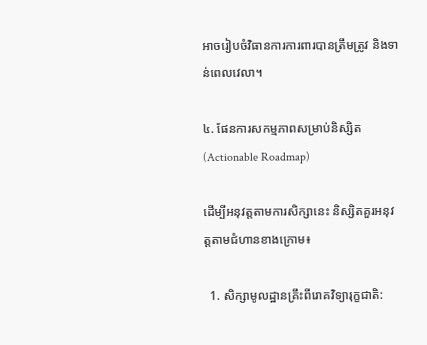អាចរៀបចំវិធានការការពារបានត្រឹមត្រូវ និងទាន់ពេលវេលា។

៤. ផែនការសកម្មភាពសម្រាប់និស្សិត (Actionable Roadmap)

ដើម្បីអនុវត្តតាមការសិក្សានេះ និស្សិតគួរអនុវត្តតាមជំហានខាងក្រោម៖

  1. សិក្សាមូលដ្ឋានគ្រឹះពីរោគវិទ្យារុក្ខជាតិ: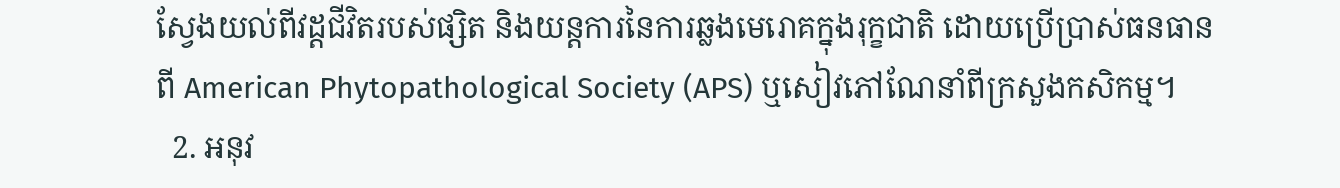ស្វែងយល់ពីវដ្តជីវិតរបស់ផ្សិត និងយន្តការនៃការឆ្លងមេរោគក្នុងរុក្ខជាតិ ដោយប្រើប្រាស់ធនធានពី American Phytopathological Society (APS) ឬសៀវភៅណែនាំពីក្រសួងកសិកម្ម។
  2. អនុវ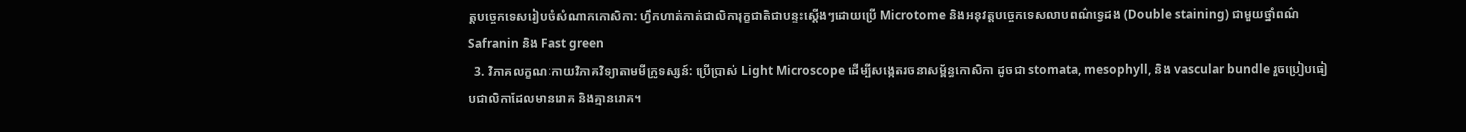ត្តបច្ចេកទេសរៀបចំសំណាកកោសិកា: ហ្វឹកហាត់កាត់ជាលិការុក្ខជាតិជាបន្ទះស្តើងៗដោយប្រើ Microtome និងអនុវត្តបច្ចេកទេសលាបពណ៌ទ្វេដង (Double staining) ជាមួយថ្នាំពណ៌ Safranin និង Fast green
  3. វិភាគលក្ខណៈកាយវិភាគវិទ្យាតាមមីក្រូទស្សន៍: ប្រើប្រាស់ Light Microscope ដើម្បីសង្កេតរចនាសម្ព័ន្ធកោសិកា ដូចជា stomata, mesophyll, និង vascular bundle រួចប្រៀបធៀបជាលិកាដែលមានរោគ និងគ្មានរោគ។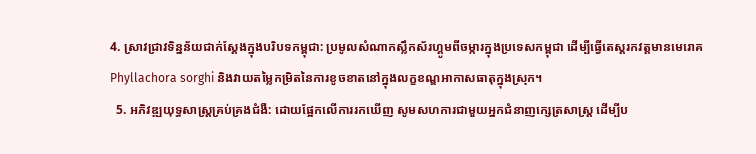4. ស្រាវជ្រាវទិន្នន័យជាក់ស្តែងក្នុងបរិបទកម្ពុជា: ប្រមូលសំណាកស្លឹកស័រហ្គូមពីចម្ការក្នុងប្រទេសកម្ពុជា ដើម្បីធ្វើតេស្តរកវត្តមានមេរោគ Phyllachora sorghi និងវាយតម្លៃកម្រិតនៃការខូចខាតនៅក្នុងលក្ខខណ្ឌអាកាសធាតុក្នុងស្រុក។
  5. អភិវឌ្ឍយុទ្ធសាស្ត្រគ្រប់គ្រងជំងឺ: ដោយផ្អែកលើការរកឃើញ សូមសហការជាមួយអ្នកជំនាញក្សេត្រសាស្ត្រ ដើម្បីប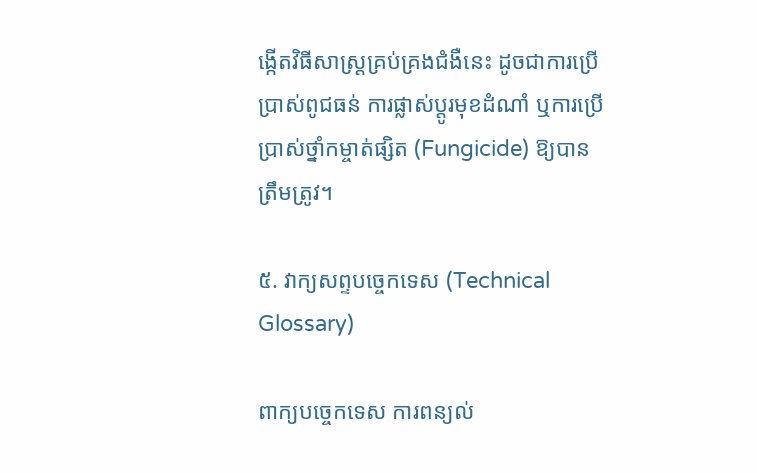ង្កើតវិធីសាស្ត្រគ្រប់គ្រងជំងឺនេះ ដូចជាការប្រើប្រាស់ពូជធន់ ការផ្លាស់ប្តូរមុខដំណាំ ឬការប្រើប្រាស់ថ្នាំកម្ចាត់ផ្សិត (Fungicide) ឱ្យបានត្រឹមត្រូវ។

៥. វាក្យសព្ទបច្ចេកទេស (Technical Glossary)

ពាក្យបច្ចេកទេស ការពន្យល់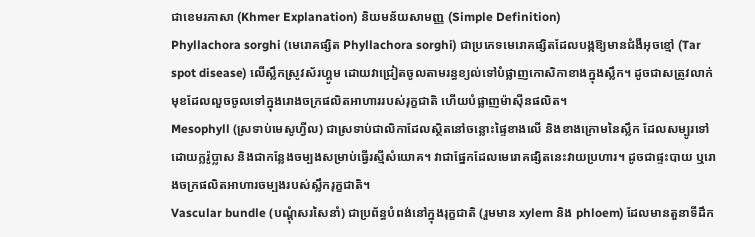ជាខេមរភាសា (Khmer Explanation) និយមន័យសាមញ្ញ (Simple Definition)
Phyllachora sorghi (មេរោគផ្សិត Phyllachora sorghi) ជាប្រភេទមេរោគផ្សិតដែលបង្កឱ្យមានជំងឺអុចខ្មៅ (Tar spot disease) លើស្លឹកស្រូវស័រហ្គូម ដោយវាជ្រៀតចូលតាមរន្ធខ្យល់ទៅបំផ្លាញកោសិកាខាងក្នុងស្លឹក។ ដូចជាសត្រូវលាក់មុខដែលលួចចូលទៅក្នុងរោងចក្រផលិតអាហាររបស់រុក្ខជាតិ ហើយបំផ្លាញម៉ាស៊ីនផលិត។
Mesophyll (ស្រទាប់មេសូហ្វីល) ជាស្រទាប់ជាលិកាដែលស្ថិតនៅចន្លោះផ្ទៃខាងលើ និងខាងក្រោមនៃស្លឹក ដែលសម្បូរទៅដោយក្លរ៉ូប្លាស និងជាកន្លែងចម្បងសម្រាប់ធ្វើរស្មីសំយោគ។ វាជាផ្នែកដែលមេរោគផ្សិតនេះវាយប្រហារ។ ដូចជាផ្ទះបាយ ឬរោងចក្រផលិតអាហារចម្បងរបស់ស្លឹករុក្ខជាតិ។
Vascular bundle (បណ្តុំសរសៃនាំ) ជាប្រព័ន្ធបំពង់នៅក្នុងរុក្ខជាតិ (រួមមាន xylem និង phloem) ដែលមានតួនាទីដឹក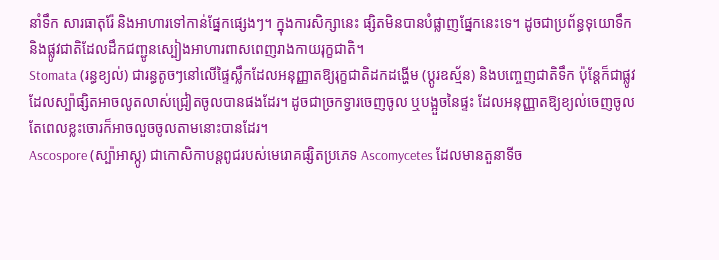នាំទឹក សារធាតុរ៉ែ និងអាហារទៅកាន់ផ្នែកផ្សេងៗ។ ក្នុងការសិក្សានេះ ផ្សិតមិនបានបំផ្លាញផ្នែកនេះទេ។ ដូចជាប្រព័ន្ធទុយោទឹក និងផ្លូវជាតិដែលដឹកជញ្ជូនស្បៀងអាហារពាសពេញរាងកាយរុក្ខជាតិ។
Stomata (រន្ធខ្យល់) ជារន្ធតូចៗនៅលើផ្ទៃស្លឹកដែលអនុញ្ញាតឱ្យរុក្ខជាតិដកដង្ហើម (ប្តូរឧស្ម័ន) និងបញ្ចេញជាតិទឹក ប៉ុន្តែក៏ជាផ្លូវដែលស្ប៉ាផ្សិតអាចលូតលាស់ជ្រៀតចូលបានផងដែរ។ ដូចជាច្រកទ្វារចេញចូល ឬបង្អួចនៃផ្ទះ ដែលអនុញ្ញាតឱ្យខ្យល់ចេញចូល តែពេលខ្លះចោរក៏អាចលួចចូលតាមនោះបានដែរ។
Ascospore (ស្ប៉ាអាស្កូ) ជាកោសិកាបន្តពូជរបស់មេរោគផ្សិតប្រភេទ Ascomycetes ដែលមានតួនាទីច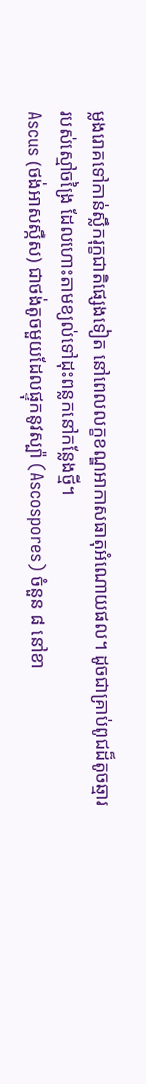ម្លងរោគទៅកាន់ស្លឹករុក្ខជាតិផ្សេងទៀត នៅពេលលក្ខខណ្ឌអាកាសធាតុអំណោយផល។ ដូចជាគ្រាប់ពូជដ៏តូចឆ្មាររបស់ស្មៅចង្រៃ ដែលហោះតាមខ្យល់ទៅដុះពន្លកនៅកន្លែងថ្មី។
Ascus (ថង់អាសស្កឺស) ជាថង់តូចមួយដែលផ្ទុកនូវស្ប៉ា (Ascospores) ចំនួន ៨ នៅខា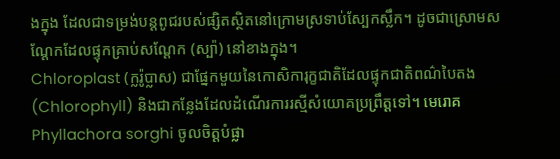ងក្នុង ដែលជាទម្រង់បន្តពូជរបស់ផ្សិតស្ថិតនៅក្រោមស្រទាប់ស្បែកស្លឹក។ ដូចជាស្រោមសណ្តែកដែលផ្ទុកគ្រាប់សណ្តែក (ស្ប៉ា) នៅខាងក្នុង។
Chloroplast (ក្លរ៉ូប្លាស) ជាផ្នែកមួយនៃកោសិការុក្ខជាតិដែលផ្ទុកជាតិពណ៌បៃតង (Chlorophyll) និងជាកន្លែងដែលដំណើរការរស្មីសំយោគប្រព្រឹត្តទៅ។ មេរោគ Phyllachora sorghi ចូលចិត្តបំផ្លា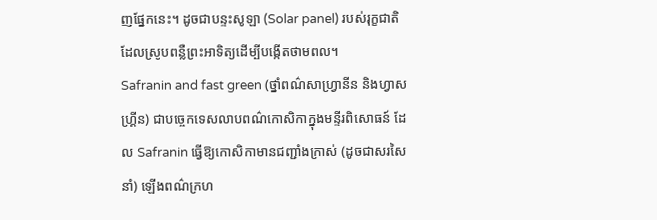ញផ្នែកនេះ។ ដូចជាបន្ទះសូឡា (Solar panel) របស់រុក្ខជាតិ ដែលស្រូបពន្លឺព្រះអាទិត្យដើម្បីបង្កើតថាមពល។
Safranin and fast green (ថ្នាំពណ៌សាហ្វ្រានីន និងហ្វាសហ្គ្រីន) ជាបច្ចេកទេសលាបពណ៌កោសិកាក្នុងមន្ទីរពិសោធន៍ ដែល Safranin ធ្វើឱ្យកោសិកាមានជញ្ជាំងក្រាស់ (ដូចជាសរសៃនាំ) ឡើងពណ៌ក្រហ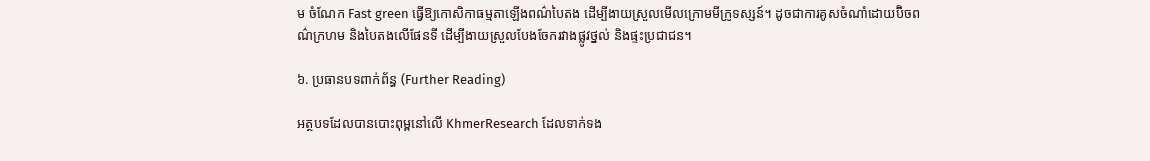ម ចំណែក Fast green ធ្វើឱ្យកោសិកាធម្មតាឡើងពណ៌បៃតង ដើម្បីងាយស្រួលមើលក្រោមមីក្រូទស្សន៍។ ដូចជាការគូសចំណាំដោយប៊ិចពណ៌ក្រហម និងបៃតងលើផែនទី ដើម្បីងាយស្រួលបែងចែករវាងផ្លូវថ្នល់ និងផ្ទះប្រជាជន។

៦. ប្រធានបទពាក់ព័ន្ធ (Further Reading)

អត្ថបទដែលបានបោះពុម្ពនៅលើ KhmerResearch ដែលទាក់ទង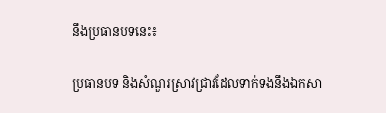នឹងប្រធានបទនេះ៖

ប្រធានបទ និងសំណួរស្រាវជ្រាវដែលទាក់ទងនឹងឯកសា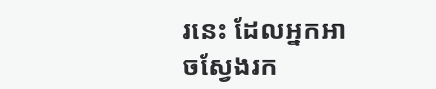រនេះ ដែលអ្នកអាចស្វែងរក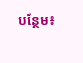បន្ថែម៖